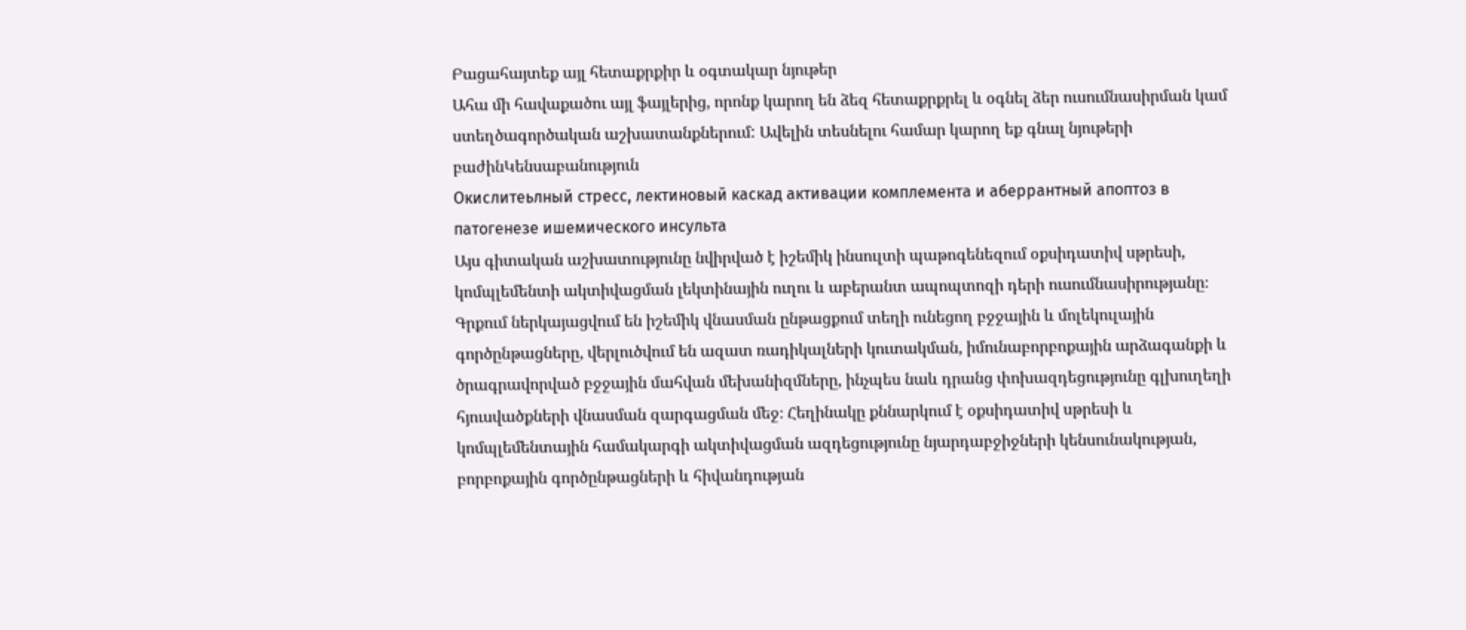Բացահայտեք այլ հետաքրքիր և օգտակար նյութեր
Ահա մի հավաքածու այլ ֆայլերից, որոնք կարող են ձեզ հետաքրքրել և օգնել ձեր ուսումնասիրման կամ ստեղծագործական աշխատանքներում: Ավելին տեսնելու համար կարող եք գնալ նյութերի բաժինԿենսաբանություն
Окислитеьлный стресс, лектиновый каскад активации комплемента и аберрантный апоптоз в патогенезе ишемического инсульта
Այս գիտական աշխատությունը նվիրված է իշեմիկ ինսուլտի պաթոգենեզում օքսիդատիվ սթրեսի, կոմպլեմենտի ակտիվացման լեկտինային ուղու և աբերանտ ապոպտոզի դերի ուսումնասիրությանը։ Գրքում ներկայացվում են իշեմիկ վնասման ընթացքում տեղի ունեցող բջջային և մոլեկուլային գործընթացները, վերլուծվում են ազատ ռադիկալների կուտակման, իմունաբորբոքային արձագանքի և ծրագրավորված բջջային մահվան մեխանիզմները, ինչպես նաև դրանց փոխազդեցությունը գլխուղեղի հյուսվածքների վնասման զարգացման մեջ։ Հեղինակը քննարկում է օքսիդատիվ սթրեսի և կոմպլեմենտային համակարգի ակտիվացման ազդեցությունը նյարդաբջիջների կենսունակության, բորբոքային գործընթացների և հիվանդության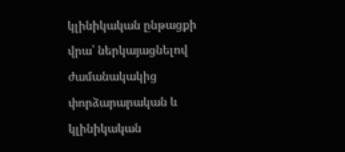կլինիկական ընթացքի վրա՝ ներկայացնելով ժամանակակից փորձարարական և կլինիկական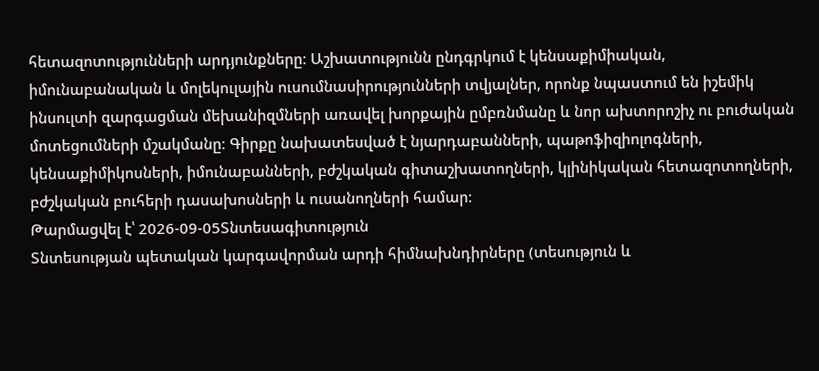հետազոտությունների արդյունքները։ Աշխատությունն ընդգրկում է կենսաքիմիական, իմունաբանական և մոլեկուլային ուսումնասիրությունների տվյալներ, որոնք նպաստում են իշեմիկ ինսուլտի զարգացման մեխանիզմների առավել խորքային ըմբռնմանը և նոր ախտորոշիչ ու բուժական մոտեցումների մշակմանը։ Գիրքը նախատեսված է նյարդաբանների, պաթոֆիզիոլոգների, կենսաքիմիկոսների, իմունաբանների, բժշկական գիտաշխատողների, կլինիկական հետազոտողների, բժշկական բուհերի դասախոսների և ուսանողների համար։
Թարմացվել է՝ 2026-09-05Տնտեսագիտություն
Տնտեսության պետական կարգավորման արդի հիմնախնդիրները (տեսություն և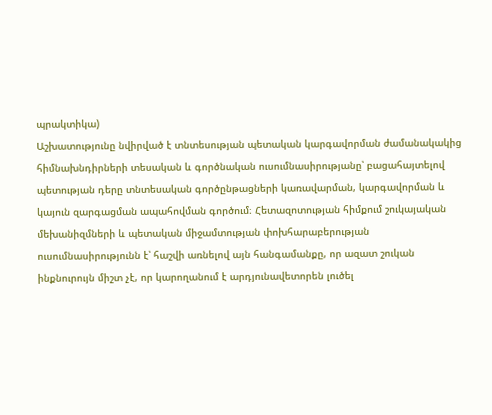պրակտիկա)
Աշխատությունը նվիրված է տնտեսության պետական կարգավորման ժամանակակից հիմնախնդիրների տեսական և գործնական ուսումնասիրությանը՝ բացահայտելով պետության դերը տնտեսական գործընթացների կառավարման, կարգավորման և կայուն զարգացման ապահովման գործում։ Հետազոտության հիմքում շուկայական մեխանիզմների և պետական միջամտության փոխհարաբերության ուսումնասիրությունն է՝ հաշվի առնելով այն հանգամանքը, որ ազատ շուկան ինքնուրույն միշտ չէ, որ կարողանում է արդյունավետորեն լուծել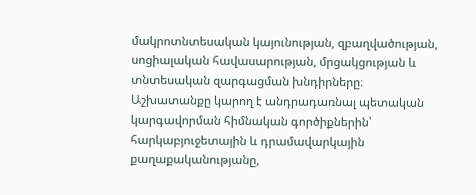մակրոտնտեսական կայունության, զբաղվածության, սոցիալական հավասարության, մրցակցության և տնտեսական զարգացման խնդիրները։ Աշխատանքը կարող է անդրադառնալ պետական կարգավորման հիմնական գործիքներին՝ հարկաբյուջետային և դրամավարկային քաղաքականությանը,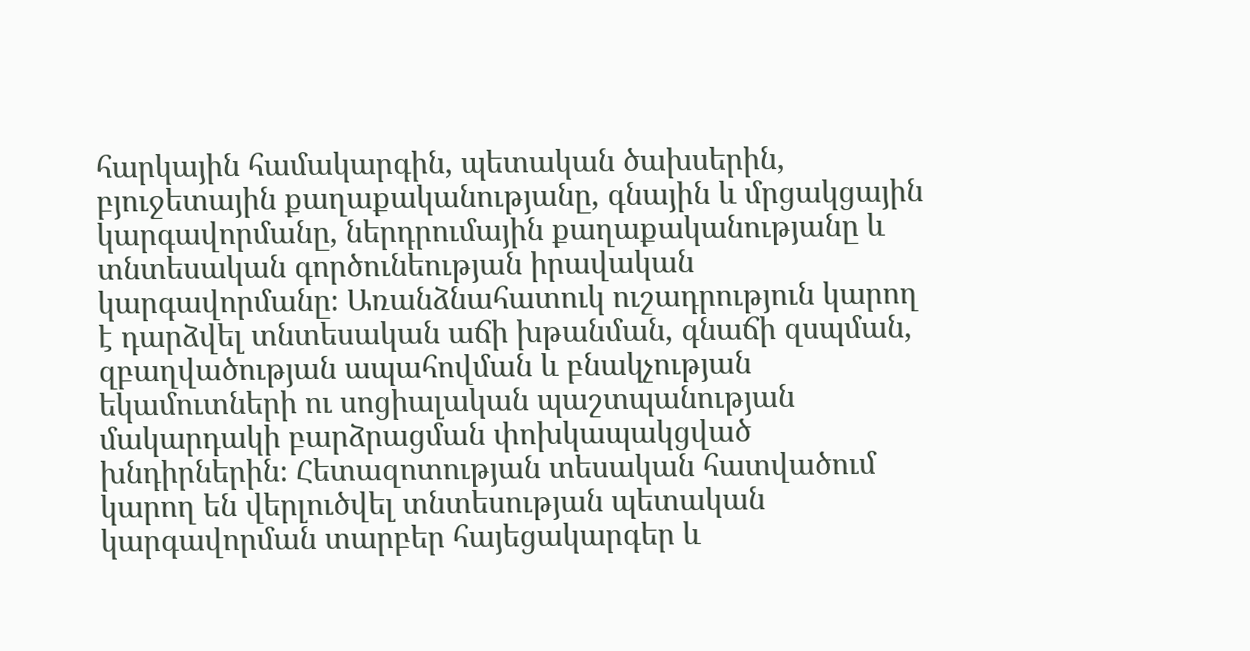հարկային համակարգին, պետական ծախսերին, բյուջետային քաղաքականությանը, գնային և մրցակցային կարգավորմանը, ներդրումային քաղաքականությանը և տնտեսական գործունեության իրավական կարգավորմանը։ Առանձնահատուկ ուշադրություն կարող է դարձվել տնտեսական աճի խթանման, գնաճի զսպման, զբաղվածության ապահովման և բնակչության եկամուտների ու սոցիալական պաշտպանության մակարդակի բարձրացման փոխկապակցված խնդիրներին։ Հետազոտության տեսական հատվածում կարող են վերլուծվել տնտեսության պետական կարգավորման տարբեր հայեցակարգեր և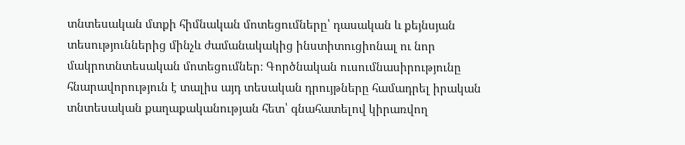տնտեսական մտքի հիմնական մոտեցումները՝ դասական և քեյնսյան տեսություններից մինչև ժամանակակից ինստիտուցիոնալ ու նոր մակրոտնտեսական մոտեցումներ։ Գործնական ուսումնասիրությունը հնարավորություն է տալիս այդ տեսական դրույթները համադրել իրական տնտեսական քաղաքականության հետ՝ գնահատելով կիրառվող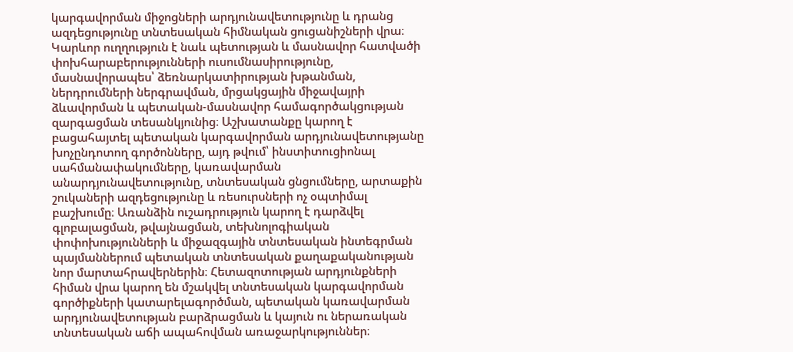կարգավորման միջոցների արդյունավետությունը և դրանց ազդեցությունը տնտեսական հիմնական ցուցանիշների վրա։ Կարևոր ուղղություն է նաև պետության և մասնավոր հատվածի փոխհարաբերությունների ուսումնասիրությունը, մասնավորապես՝ ձեռնարկատիրության խթանման, ներդրումների ներգրավման, մրցակցային միջավայրի ձևավորման և պետական-մասնավոր համագործակցության զարգացման տեսանկյունից։ Աշխատանքը կարող է բացահայտել պետական կարգավորման արդյունավետությանը խոչընդոտող գործոնները, այդ թվում՝ ինստիտուցիոնալ սահմանափակումները, կառավարման անարդյունավետությունը, տնտեսական ցնցումները, արտաքին շուկաների ազդեցությունը և ռեսուրսների ոչ օպտիմալ բաշխումը։ Առանձին ուշադրություն կարող է դարձվել գլոբալացման, թվայնացման, տեխնոլոգիական փոփոխությունների և միջազգային տնտեսական ինտեգրման պայմաններում պետական տնտեսական քաղաքականության նոր մարտահրավերներին։ Հետազոտության արդյունքների հիման վրա կարող են մշակվել տնտեսական կարգավորման գործիքների կատարելագործման, պետական կառավարման արդյունավետության բարձրացման և կայուն ու ներառական տնտեսական աճի ապահովման առաջարկություններ։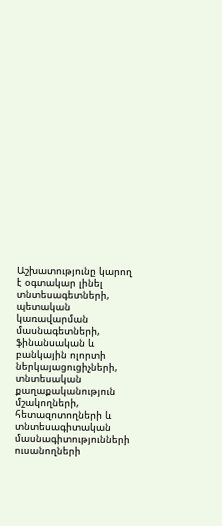Աշխատությունը կարող է օգտակար լինել տնտեսագետների, պետական կառավարման մասնագետների, ֆինանսական և բանկային ոլորտի ներկայացուցիչների, տնտեսական քաղաքականություն մշակողների, հետազոտողների և տնտեսագիտական մասնագիտությունների ուսանողների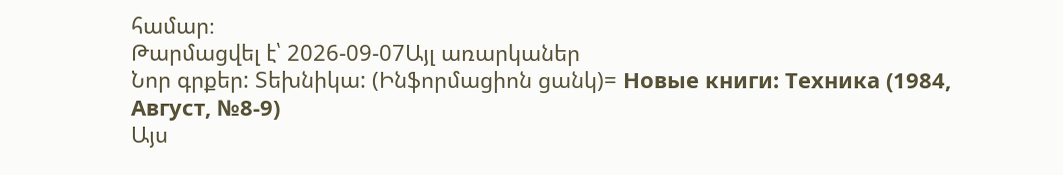համար։
Թարմացվել է՝ 2026-09-07Այլ առարկաներ
Նոր գրքեր: Տեխնիկա: (Ինֆորմացիոն ցանկ)= Новые книги: Техника (1984, Август, №8-9)
Այս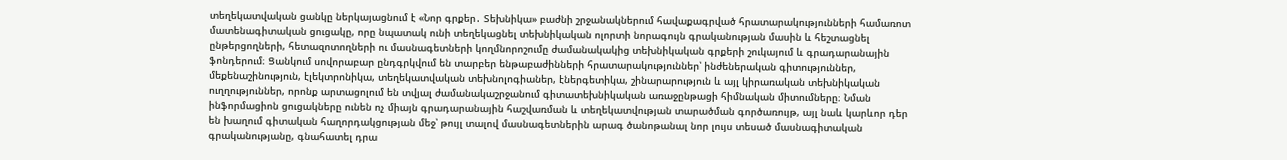տեղեկատվական ցանկը ներկայացնում է «Նոր գրքեր․ Տեխնիկա» բաժնի շրջանակներում հավաքագրված հրատարակությունների համառոտ մատենագիտական ցուցակը, որը նպատակ ունի տեղեկացնել տեխնիկական ոլորտի նորագույն գրականության մասին և հեշտացնել ընթերցողների, հետազոտողների ու մասնագետների կողմնորոշումը ժամանակակից տեխնիկական գրքերի շուկայում և գրադարանային ֆոնդերում։ Ցանկում սովորաբար ընդգրկվում են տարբեր ենթաբաժինների հրատարակություններ՝ ինժեներական գիտություններ, մեքենաշինություն, էլեկտրոնիկա, տեղեկատվական տեխնոլոգիաներ, էներգետիկա, շինարարություն և այլ կիրառական տեխնիկական ուղղություններ, որոնք արտացոլում են տվյալ ժամանակաշրջանում գիտատեխնիկական առաջընթացի հիմնական միտումները։ Նման ինֆորմացիոն ցուցակները ունեն ոչ միայն գրադարանային հաշվառման և տեղեկատվության տարածման գործառույթ, այլ նաև կարևոր դեր են խաղում գիտական հաղորդակցության մեջ՝ թույլ տալով մասնագետներին արագ ծանոթանալ նոր լույս տեսած մասնագիտական գրականությանը, գնահատել դրա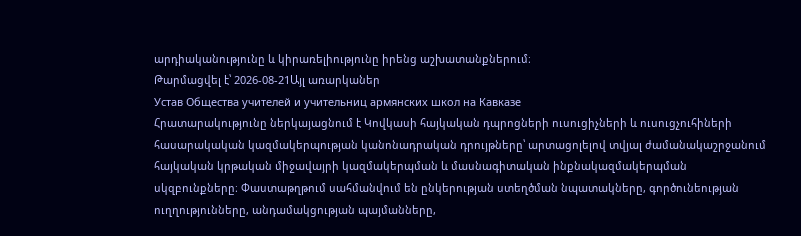արդիականությունը և կիրառելիությունը իրենց աշխատանքներում։
Թարմացվել է՝ 2026-08-21Այլ առարկաներ
Устав Общества учителей и учительниц армянских школ на Кавказе
Հրատարակությունը ներկայացնում է Կովկասի հայկական դպրոցների ուսուցիչների և ուսուցչուհիների հասարակական կազմակերպության կանոնադրական դրույթները՝ արտացոլելով տվյալ ժամանակաշրջանում հայկական կրթական միջավայրի կազմակերպման և մասնագիտական ինքնակազմակերպման սկզբունքները։ Փաստաթղթում սահմանվում են ընկերության ստեղծման նպատակները, գործունեության ուղղությունները, անդամակցության պայմանները,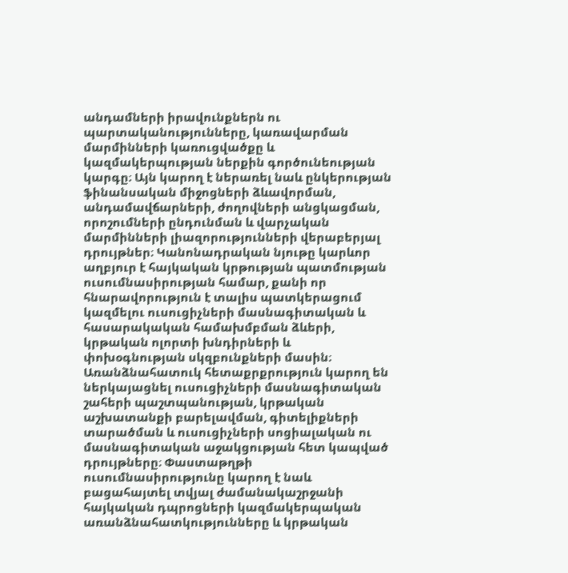անդամների իրավունքներն ու պարտականությունները, կառավարման մարմինների կառուցվածքը և կազմակերպության ներքին գործունեության կարգը։ Այն կարող է ներառել նաև ընկերության ֆինանսական միջոցների ձևավորման, անդամավճարների, ժողովների անցկացման, որոշումների ընդունման և վարչական մարմինների լիազորությունների վերաբերյալ դրույթներ։ Կանոնադրական նյութը կարևոր աղբյուր է հայկական կրթության պատմության ուսումնասիրության համար, քանի որ հնարավորություն է տալիս պատկերացում կազմելու ուսուցիչների մասնագիտական և հասարակական համախմբման ձևերի, կրթական ոլորտի խնդիրների և փոխօգնության սկզբունքների մասին։ Առանձնահատուկ հետաքրքրություն կարող են ներկայացնել ուսուցիչների մասնագիտական շահերի պաշտպանության, կրթական աշխատանքի բարելավման, գիտելիքների տարածման և ուսուցիչների սոցիալական ու մասնագիտական աջակցության հետ կապված դրույթները։ Փաստաթղթի ուսումնասիրությունը կարող է նաև բացահայտել տվյալ ժամանակաշրջանի հայկական դպրոցների կազմակերպական առանձնահատկությունները և կրթական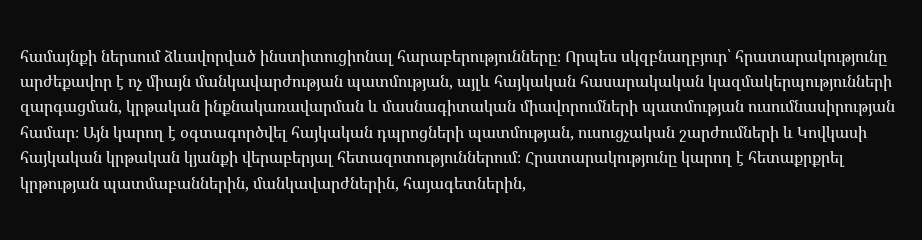համայնքի ներսում ձևավորված ինստիտուցիոնալ հարաբերությունները։ Որպես սկզբնաղբյուր՝ հրատարակությունը արժեքավոր է ոչ միայն մանկավարժության պատմության, այլև հայկական հասարակական կազմակերպությունների զարգացման, կրթական ինքնակառավարման և մասնագիտական միավորումների պատմության ուսումնասիրության համար։ Այն կարող է օգտագործվել հայկական դպրոցների պատմության, ուսուցչական շարժումների և Կովկասի հայկական կրթական կյանքի վերաբերյալ հետազոտություններում։ Հրատարակությունը կարող է հետաքրքրել կրթության պատմաբաններին, մանկավարժներին, հայագետներին,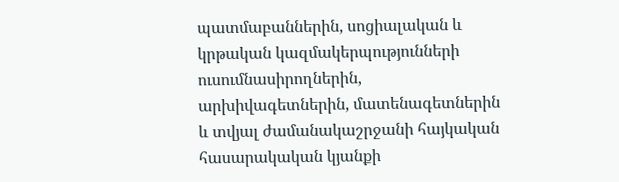պատմաբաններին, սոցիալական և կրթական կազմակերպությունների ուսումնասիրողներին, արխիվագետներին, մատենագետներին և տվյալ ժամանակաշրջանի հայկական հասարակական կյանքի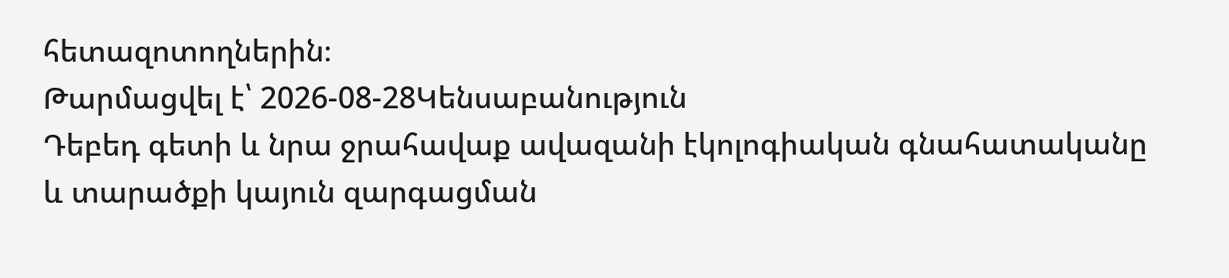հետազոտողներին։
Թարմացվել է՝ 2026-08-28Կենսաբանություն
Դեբեդ գետի և նրա ջրահավաք ավազանի էկոլոգիական գնահատականը և տարածքի կայուն զարգացման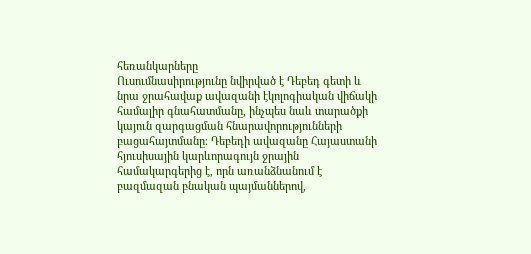հեռանկարները
Ուսումնասիրությունը նվիրված է Դեբեդ գետի և նրա ջրահավաք ավազանի էկոլոգիական վիճակի համալիր գնահատմանը, ինչպես նաև տարածքի կայուն զարգացման հնարավորությունների բացահայտմանը։ Դեբեդի ավազանը Հայաստանի հյուսիսային կարևորագույն ջրային համակարգերից է, որն առանձնանում է բազմազան բնական պայմաններով,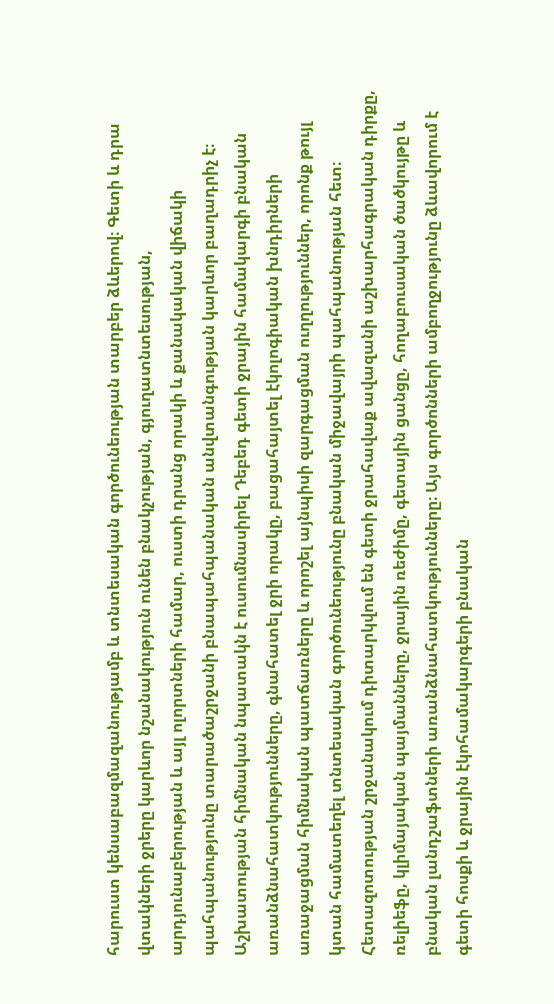հարուստ կենսաբազմազանությամբ և տնտեսական գործունեության տարբեր ձևերով։ Գետի և դրա վտակների ջրերը կարևոր նշանակություն ունեն բնակչության, գյուղատնտեսության, արդյունաբերության և այլ ոլորտների համար, ուստի դրանց որակի և քանակական վիճակի պահպանությունը տարածաշրջանի բնապահպանական անվտանգության կարևոր բաղադրիչ է։ Աշխատության հիմնական նպատակն է ուսումնասիրել Դեբեդ գետի ջրային համակարգի բնական առանձնահատկությունները, գնահատել ջրի որակը, բացահայտել էկոլոգիական խնդիրների առաջացման հիմնական պատճառները և որոշել այնպիսի զարգացման ուղղություններ, որոնք թույլ կտան համատեղել տնտեսական գործունեությունը բնական միջավայրի պահպանության հետ։ Հետազոտության շրջանակում դիտարկվում են գետի ջրահավաք ավազանի աշխարհագրական դիրքը, ռելիեֆը, կլիմայական պայմանները, ջրային ռեժիմը, գետային ցանցը, հողաբուսական ծածկույթը և բնական լանդշաֆտների առանձնահատկությունները։ Այս գործոնների ամբողջությունը ձևավորում է գետի հոսքի և ջրային էկոհամակարգերի բնական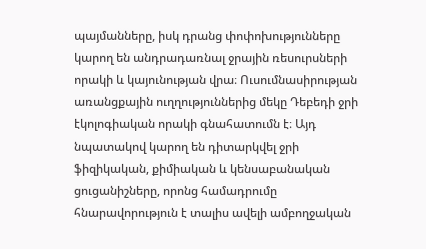պայմանները, իսկ դրանց փոփոխությունները կարող են անդրադառնալ ջրային ռեսուրսների որակի և կայունության վրա։ Ուսումնասիրության առանցքային ուղղություններից մեկը Դեբեդի ջրի էկոլոգիական որակի գնահատումն է։ Այդ նպատակով կարող են դիտարկվել ջրի ֆիզիկական, քիմիական և կենսաբանական ցուցանիշները, որոնց համադրումը հնարավորություն է տալիս ավելի ամբողջական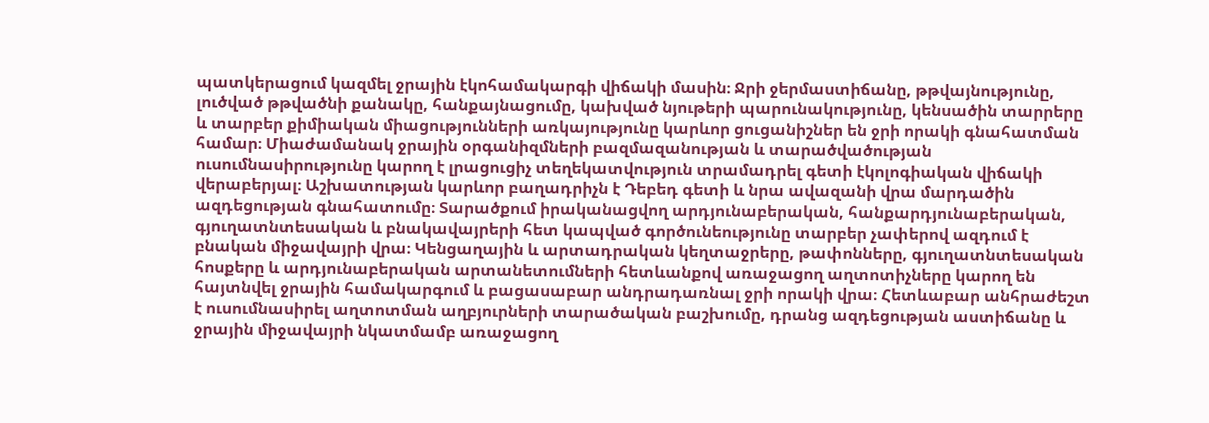պատկերացում կազմել ջրային էկոհամակարգի վիճակի մասին։ Ջրի ջերմաստիճանը, թթվայնությունը, լուծված թթվածնի քանակը, հանքայնացումը, կախված նյութերի պարունակությունը, կենսածին տարրերը և տարբեր քիմիական միացությունների առկայությունը կարևոր ցուցանիշներ են ջրի որակի գնահատման համար։ Միաժամանակ ջրային օրգանիզմների բազմազանության և տարածվածության ուսումնասիրությունը կարող է լրացուցիչ տեղեկատվություն տրամադրել գետի էկոլոգիական վիճակի վերաբերյալ։ Աշխատության կարևոր բաղադրիչն է Դեբեդ գետի և նրա ավազանի վրա մարդածին ազդեցության գնահատումը։ Տարածքում իրականացվող արդյունաբերական, հանքարդյունաբերական, գյուղատնտեսական և բնակավայրերի հետ կապված գործունեությունը տարբեր չափերով ազդում է բնական միջավայրի վրա։ Կենցաղային և արտադրական կեղտաջրերը, թափոնները, գյուղատնտեսական հոսքերը և արդյունաբերական արտանետումների հետևանքով առաջացող աղտոտիչները կարող են հայտնվել ջրային համակարգում և բացասաբար անդրադառնալ ջրի որակի վրա։ Հետևաբար անհրաժեշտ է ուսումնասիրել աղտոտման աղբյուրների տարածական բաշխումը, դրանց ազդեցության աստիճանը և ջրային միջավայրի նկատմամբ առաջացող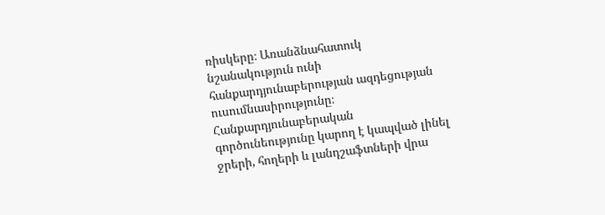ռիսկերը։ Առանձնահատուկ նշանակություն ունի հանքարդյունաբերության ազդեցության ուսումնասիրությունը։ Հանքարդյունաբերական գործունեությունը կարող է կապված լինել ջրերի, հողերի և լանդշաֆտների վրա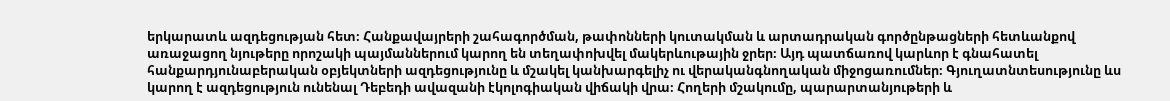երկարատև ազդեցության հետ։ Հանքավայրերի շահագործման, թափոնների կուտակման և արտադրական գործընթացների հետևանքով առաջացող նյութերը որոշակի պայմաններում կարող են տեղափոխվել մակերևութային ջրեր։ Այդ պատճառով կարևոր է գնահատել հանքարդյունաբերական օբյեկտների ազդեցությունը և մշակել կանխարգելիչ ու վերականգնողական միջոցառումներ։ Գյուղատնտեսությունը ևս կարող է ազդեցություն ունենալ Դեբեդի ավազանի էկոլոգիական վիճակի վրա։ Հողերի մշակումը, պարարտանյութերի և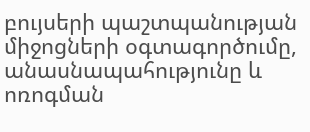բույսերի պաշտպանության միջոցների օգտագործումը, անասնապահությունը և ոռոգման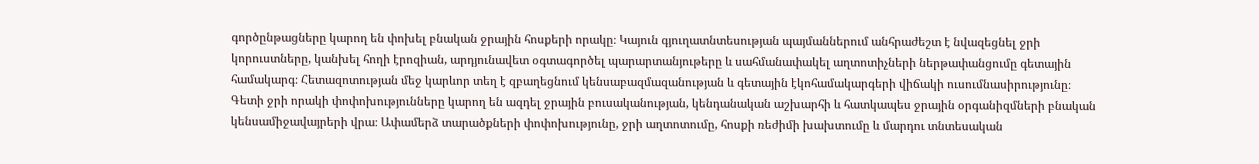գործընթացները կարող են փոխել բնական ջրային հոսքերի որակը։ Կայուն գյուղատնտեսության պայմաններում անհրաժեշտ է նվազեցնել ջրի կորուստները, կանխել հողի էրոզիան, արդյունավետ օգտագործել պարարտանյութերը և սահմանափակել աղտոտիչների ներթափանցումը գետային համակարգ։ Հետազոտության մեջ կարևոր տեղ է զբաղեցնում կենսաբազմազանության և գետային էկոհամակարգերի վիճակի ուսումնասիրությունը։ Գետի ջրի որակի փոփոխությունները կարող են ազդել ջրային բուսականության, կենդանական աշխարհի և հատկապես ջրային օրգանիզմների բնական կենսամիջավայրերի վրա։ Ափամերձ տարածքների փոփոխությունը, ջրի աղտոտումը, հոսքի ռեժիմի խախտումը և մարդու տնտեսական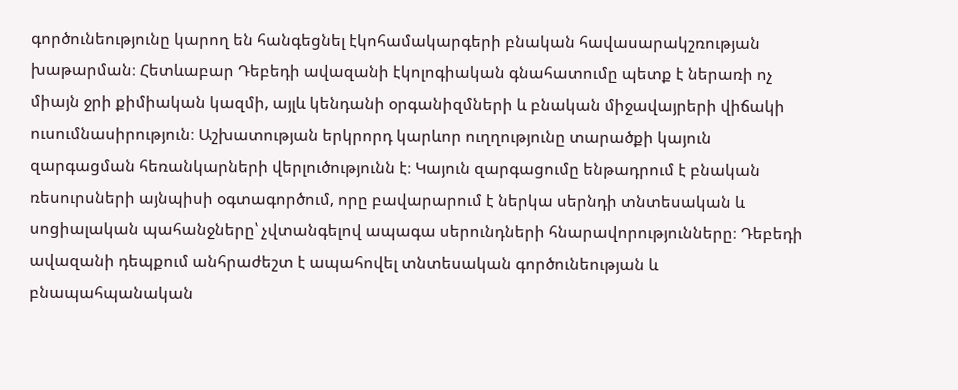գործունեությունը կարող են հանգեցնել էկոհամակարգերի բնական հավասարակշռության խաթարման։ Հետևաբար Դեբեդի ավազանի էկոլոգիական գնահատումը պետք է ներառի ոչ միայն ջրի քիմիական կազմի, այլև կենդանի օրգանիզմների և բնական միջավայրերի վիճակի ուսումնասիրություն։ Աշխատության երկրորդ կարևոր ուղղությունը տարածքի կայուն զարգացման հեռանկարների վերլուծությունն է։ Կայուն զարգացումը ենթադրում է բնական ռեսուրսների այնպիսի օգտագործում, որը բավարարում է ներկա սերնդի տնտեսական և սոցիալական պահանջները՝ չվտանգելով ապագա սերունդների հնարավորությունները։ Դեբեդի ավազանի դեպքում անհրաժեշտ է ապահովել տնտեսական գործունեության և բնապահպանական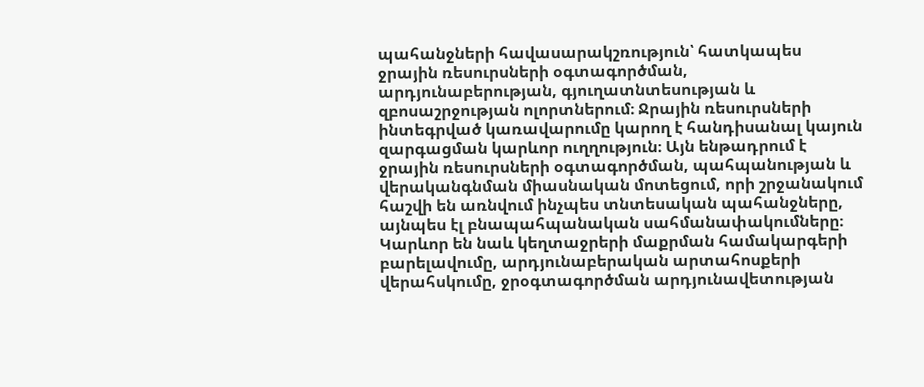պահանջների հավասարակշռություն՝ հատկապես ջրային ռեսուրսների օգտագործման, արդյունաբերության, գյուղատնտեսության և զբոսաշրջության ոլորտներում։ Ջրային ռեսուրսների ինտեգրված կառավարումը կարող է հանդիսանալ կայուն զարգացման կարևոր ուղղություն։ Այն ենթադրում է ջրային ռեսուրսների օգտագործման, պահպանության և վերականգնման միասնական մոտեցում, որի շրջանակում հաշվի են առնվում ինչպես տնտեսական պահանջները, այնպես էլ բնապահպանական սահմանափակումները։ Կարևոր են նաև կեղտաջրերի մաքրման համակարգերի բարելավումը, արդյունաբերական արտահոսքերի վերահսկումը, ջրօգտագործման արդյունավետության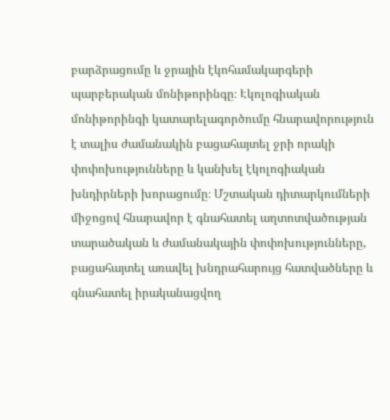բարձրացումը և ջրային էկոհամակարգերի պարբերական մոնիթորինգը։ Էկոլոգիական մոնիթորինգի կատարելագործումը հնարավորություն է տալիս ժամանակին բացահայտել ջրի որակի փոփոխությունները և կանխել էկոլոգիական խնդիրների խորացումը։ Մշտական դիտարկումների միջոցով հնարավոր է գնահատել աղտոտվածության տարածական և ժամանակային փոփոխությունները, բացահայտել առավել խնդրահարույց հատվածները և գնահատել իրականացվող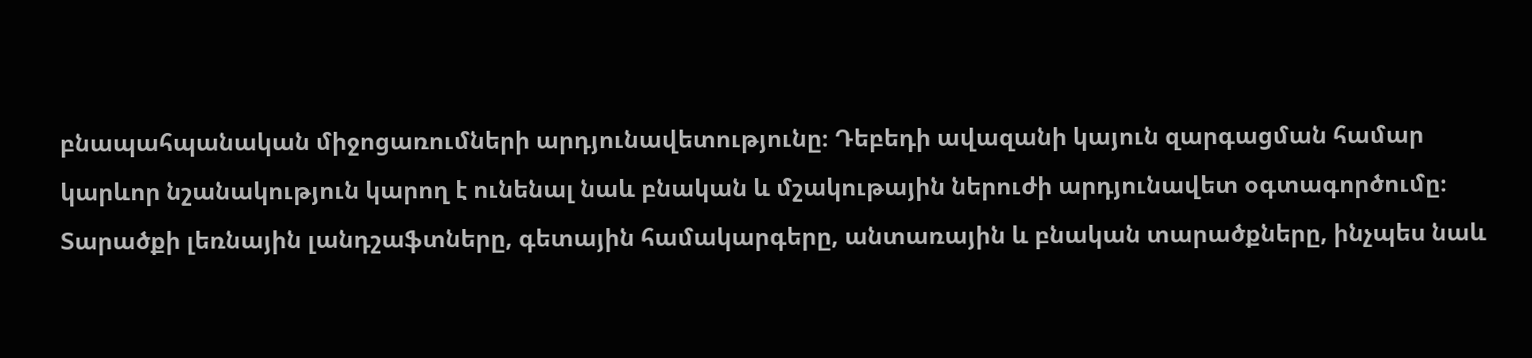բնապահպանական միջոցառումների արդյունավետությունը։ Դեբեդի ավազանի կայուն զարգացման համար կարևոր նշանակություն կարող է ունենալ նաև բնական և մշակութային ներուժի արդյունավետ օգտագործումը։ Տարածքի լեռնային լանդշաֆտները, գետային համակարգերը, անտառային և բնական տարածքները, ինչպես նաև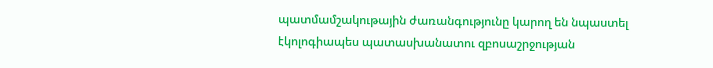պատմամշակութային ժառանգությունը կարող են նպաստել էկոլոգիապես պատասխանատու զբոսաշրջության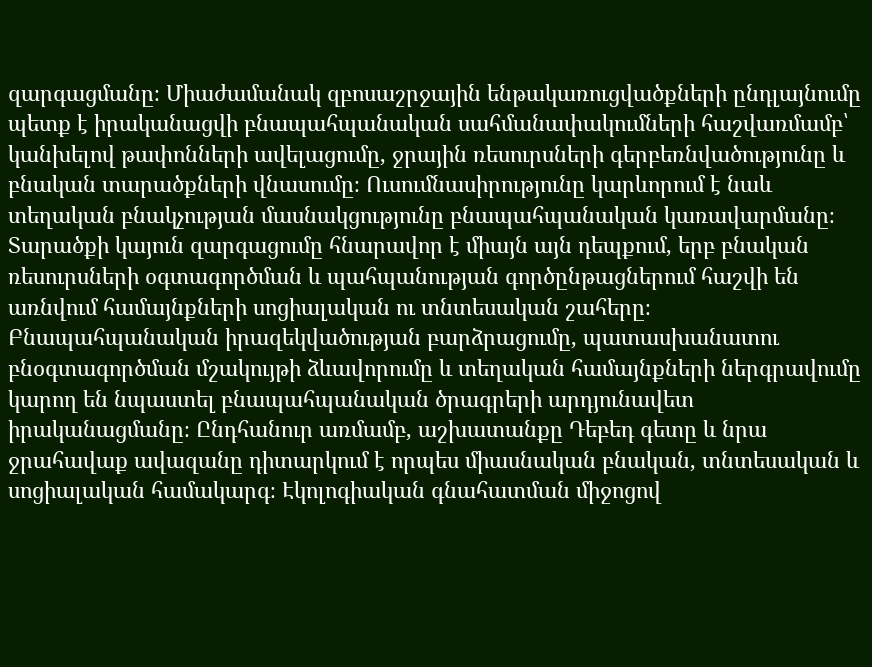զարգացմանը։ Միաժամանակ զբոսաշրջային ենթակառուցվածքների ընդլայնումը պետք է իրականացվի բնապահպանական սահմանափակումների հաշվառմամբ՝ կանխելով թափոնների ավելացումը, ջրային ռեսուրսների գերբեռնվածությունը և բնական տարածքների վնասումը։ Ուսումնասիրությունը կարևորում է նաև տեղական բնակչության մասնակցությունը բնապահպանական կառավարմանը։ Տարածքի կայուն զարգացումը հնարավոր է միայն այն դեպքում, երբ բնական ռեսուրսների օգտագործման և պահպանության գործընթացներում հաշվի են առնվում համայնքների սոցիալական ու տնտեսական շահերը։ Բնապահպանական իրազեկվածության բարձրացումը, պատասխանատու բնօգտագործման մշակույթի ձևավորումը և տեղական համայնքների ներգրավումը կարող են նպաստել բնապահպանական ծրագրերի արդյունավետ իրականացմանը։ Ընդհանուր առմամբ, աշխատանքը Դեբեդ գետը և նրա ջրահավաք ավազանը դիտարկում է որպես միասնական բնական, տնտեսական և սոցիալական համակարգ։ Էկոլոգիական գնահատման միջոցով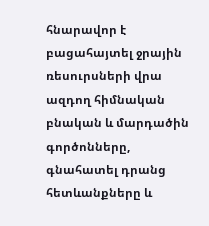հնարավոր է բացահայտել ջրային ռեսուրսների վրա ազդող հիմնական բնական և մարդածին գործոնները, գնահատել դրանց հետևանքները և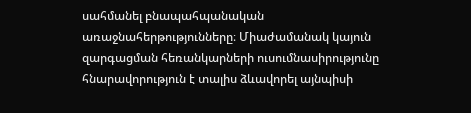սահմանել բնապահպանական առաջնահերթությունները։ Միաժամանակ կայուն զարգացման հեռանկարների ուսումնասիրությունը հնարավորություն է տալիս ձևավորել այնպիսի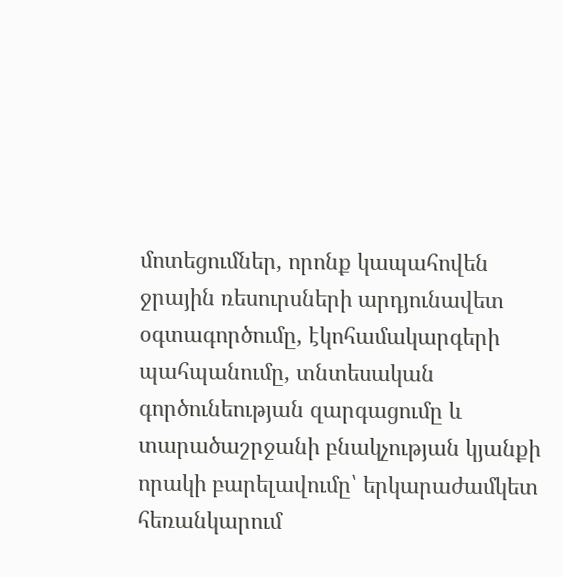մոտեցումներ, որոնք կապահովեն ջրային ռեսուրսների արդյունավետ օգտագործումը, էկոհամակարգերի պահպանումը, տնտեսական գործունեության զարգացումը և տարածաշրջանի բնակչության կյանքի որակի բարելավումը՝ երկարաժամկետ հեռանկարում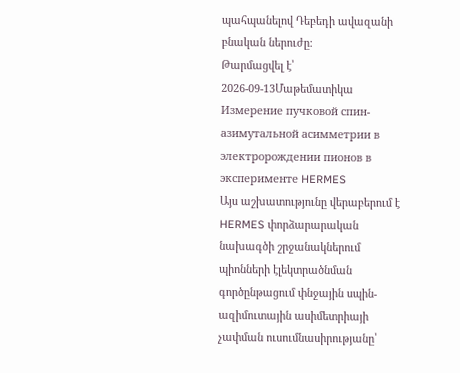պահպանելով Դեբեդի ավազանի բնական ներուժը։
Թարմացվել է՝ 2026-09-13Մաթեմատիկա
Измерение пучковой спин-азимутальной асимметрии в электророждении пионов в эксперименте HERMES
Այս աշխատությունը վերաբերում է HERMES փորձարարական նախագծի շրջանակներում պիոնների էլեկտրածնման գործընթացում փնջային սպին-ազիմուտային ասիմետրիայի չափման ուսումնասիրությանը՝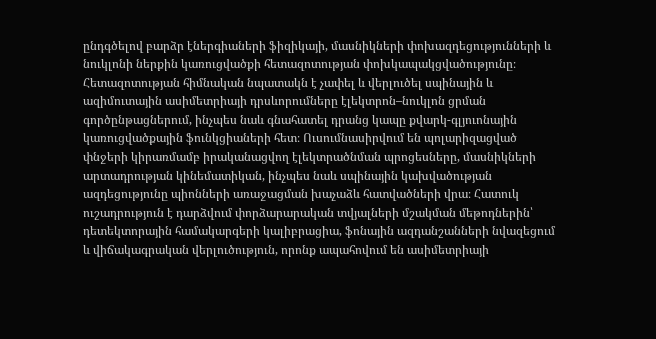ընդգծելով բարձր էներգիաների ֆիզիկայի, մասնիկների փոխազդեցությունների և նուկլոնի ներքին կառուցվածքի հետազոտության փոխկապակցվածությունը։ Հետազոտության հիմնական նպատակն է չափել և վերլուծել սպինային և ազիմուտային ասիմետրիայի դրսևորումները էլեկտրոն–նուկլոն ցրման գործընթացներում, ինչպես նաև գնահատել դրանց կապը քվարկ-գլյուոնային կառուցվածքային ֆունկցիաների հետ։ Ուսումնասիրվում են պոլարիզացված փնջերի կիրառմամբ իրականացվող էլեկտրածնման պրոցեսները, մասնիկների արտադրության կինեմատիկան, ինչպես նաև սպինային կախվածության ազդեցությունը պիոնների առաջացման խաչաձև հատվածների վրա։ Հատուկ ուշադրություն է դարձվում փորձարարական տվյալների մշակման մեթոդներին՝ դետեկտորային համակարգերի կալիբրացիա, ֆոնային ազդանշանների նվազեցում և վիճակագրական վերլուծություն, որոնք ապահովում են ասիմետրիայի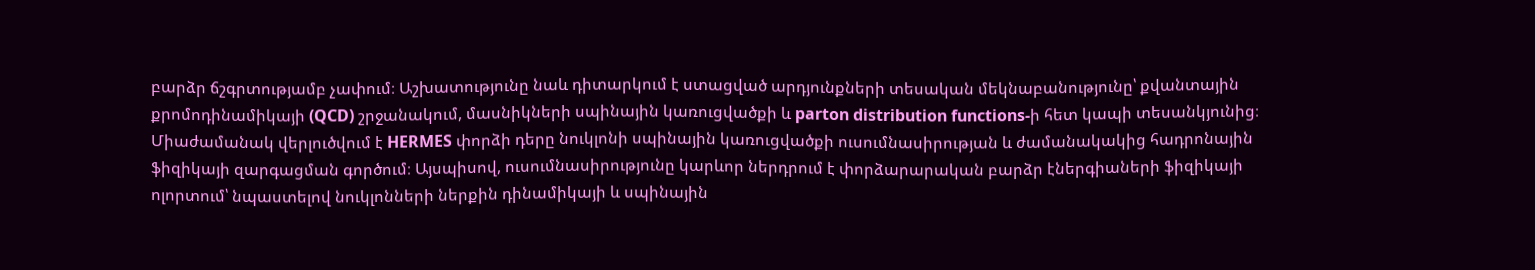բարձր ճշգրտությամբ չափում։ Աշխատությունը նաև դիտարկում է ստացված արդյունքների տեսական մեկնաբանությունը՝ քվանտային քրոմոդինամիկայի (QCD) շրջանակում, մասնիկների սպինային կառուցվածքի և parton distribution functions-ի հետ կապի տեսանկյունից։ Միաժամանակ վերլուծվում է HERMES փորձի դերը նուկլոնի սպինային կառուցվածքի ուսումնասիրության և ժամանակակից հադրոնային ֆիզիկայի զարգացման գործում։ Այսպիսով, ուսումնասիրությունը կարևոր ներդրում է փորձարարական բարձր էներգիաների ֆիզիկայի ոլորտում՝ նպաստելով նուկլոնների ներքին դինամիկայի և սպինային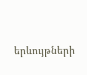երևույթների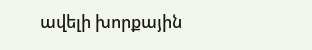ավելի խորքային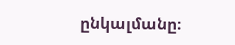ընկալմանը։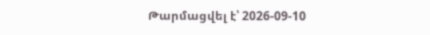Թարմացվել է՝ 2026-09-10